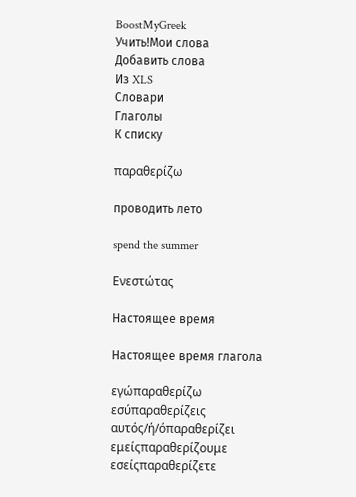BoostMyGreek
Учить!Мои слова
Добавить слова
Из XLS
Словари
Глаголы
К списку

παραθερίζω

проводить лето

spend the summer

Ενεστώτας

Настоящее время

Настоящее время глагола

εγώπαραθερίζω
εσύπαραθερίζεις
αυτός/ή/όπαραθερίζει
εμείςπαραθερίζουμε
εσείςπαραθερίζετε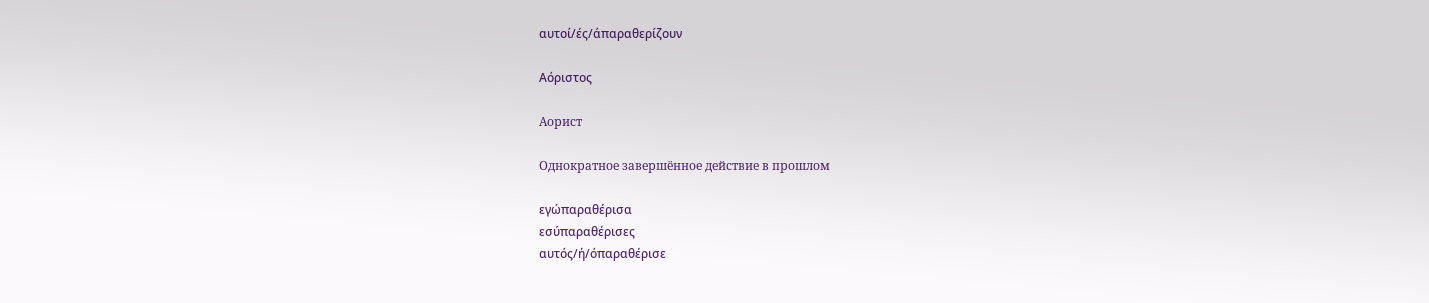αυτοί/ές/άπαραθερίζουν

Αόριστος

Аорист

Однократное завершённое действие в прошлом

εγώπαραθέρισα
εσύπαραθέρισες
αυτός/ή/όπαραθέρισε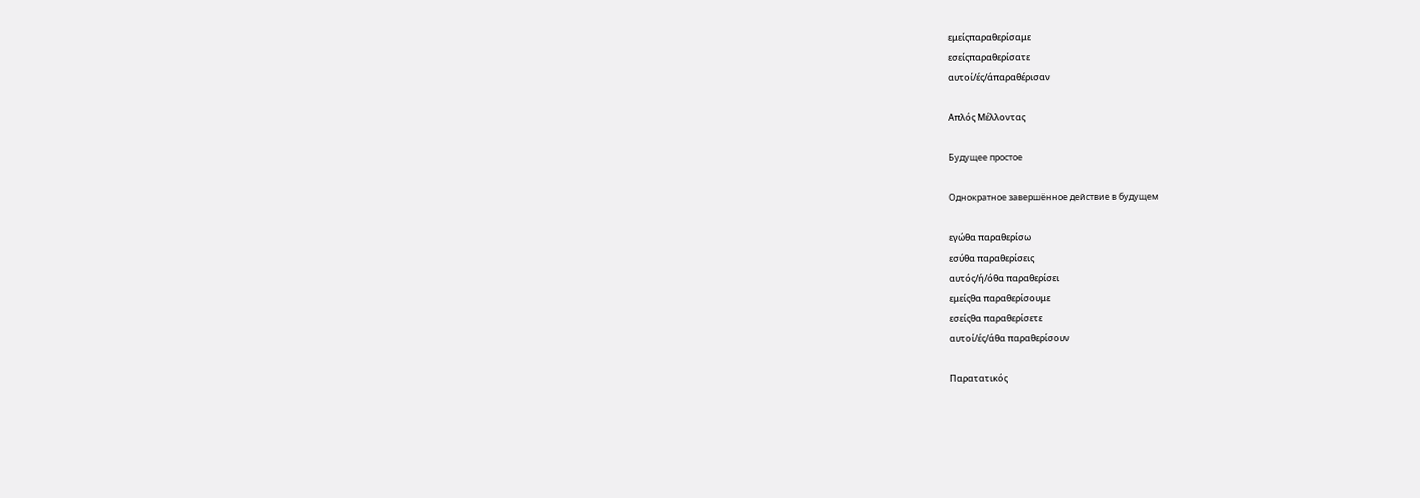εμείςπαραθερίσαμε
εσείςπαραθερίσατε
αυτοί/ές/άπαραθέρισαν

Απλός Μέλλοντας

Будущее простое

Однократное завершённое действие в будущем

εγώθα παραθερίσω
εσύθα παραθερίσεις
αυτός/ή/όθα παραθερίσει
εμείςθα παραθερίσουμε
εσείςθα παραθερίσετε
αυτοί/ές/άθα παραθερίσουν

Παρατατικός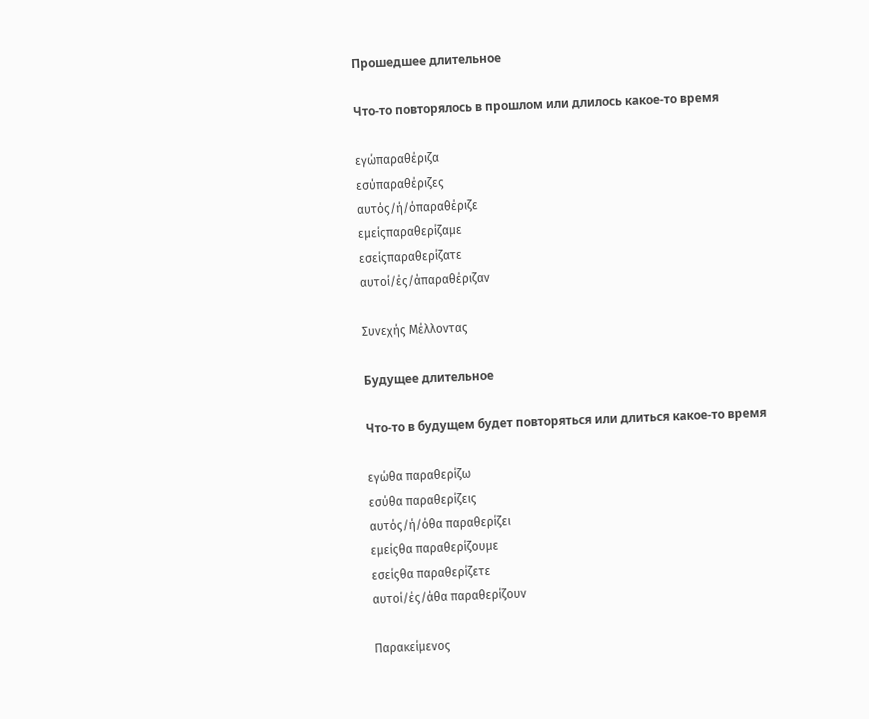Прошедшее длительное

Что-то повторялось в прошлом или длилось какое-то время

εγώπαραθέριζα
εσύπαραθέριζες
αυτός/ή/όπαραθέριζε
εμείςπαραθερίζαμε
εσείςπαραθερίζατε
αυτοί/ές/άπαραθέριζαν

Συνεχής Μέλλοντας

Будущее длительное

Что-то в будущем будет повторяться или длиться какое-то время

εγώθα παραθερίζω
εσύθα παραθερίζεις
αυτός/ή/όθα παραθερίζει
εμείςθα παραθερίζουμε
εσείςθα παραθερίζετε
αυτοί/ές/άθα παραθερίζουν

Παρακείμενος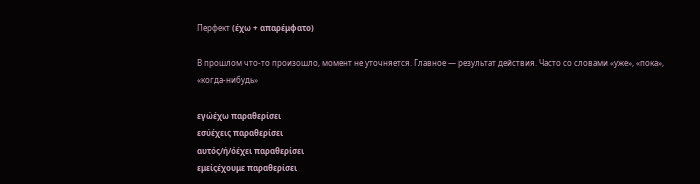Перфект (έχω + απαρέμφατο)

В прошлом что-то произошло, момент не уточняется. Главное — результат действия. Часто со словами «уже», «пока», «когда-нибудь»

εγώέχω παραθερίσει
εσύέχεις παραθερίσει
αυτός/ή/όέχει παραθερίσει
εμείςέχουμε παραθερίσει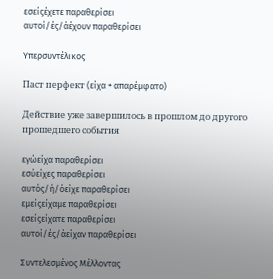εσείςέχετε παραθερίσει
αυτοί/ές/άέχουν παραθερίσει

Υπερσυντέλικος

Паст перфект (είχα + απαρέμφατο)

Действие уже завершилось в прошлом до другого прошедшего события

εγώείχα παραθερίσει
εσύείχες παραθερίσει
αυτός/ή/όείχε παραθερίσει
εμείςείχαμε παραθερίσει
εσείςείχατε παραθερίσει
αυτοί/ές/άείχαν παραθερίσει

Συντελεσμένος Μέλλοντας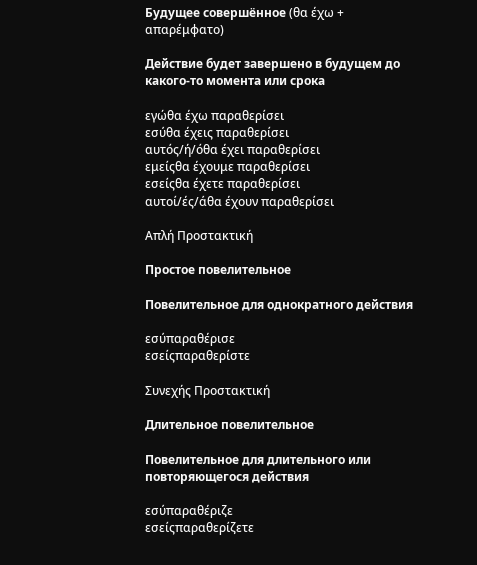Будущее совершённое (θα έχω + απαρέμφατο)

Действие будет завершено в будущем до какого-то момента или срока

εγώθα έχω παραθερίσει
εσύθα έχεις παραθερίσει
αυτός/ή/όθα έχει παραθερίσει
εμείςθα έχουμε παραθερίσει
εσείςθα έχετε παραθερίσει
αυτοί/ές/άθα έχουν παραθερίσει

Απλή Προστακτική

Простое повелительное

Повелительное для однократного действия

εσύπαραθέρισε
εσείςπαραθερίστε

Συνεχής Προστακτική

Длительное повелительное

Повелительное для длительного или повторяющегося действия

εσύπαραθέριζε
εσείςπαραθερίζετε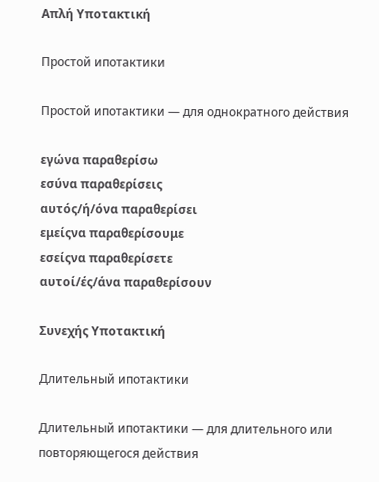Απλή Υποτακτική

Простой ипотактики

Простой ипотактики — для однократного действия

εγώνα παραθερίσω
εσύνα παραθερίσεις
αυτός/ή/όνα παραθερίσει
εμείςνα παραθερίσουμε
εσείςνα παραθερίσετε
αυτοί/ές/άνα παραθερίσουν

Συνεχής Υποτακτική

Длительный ипотактики

Длительный ипотактики — для длительного или повторяющегося действия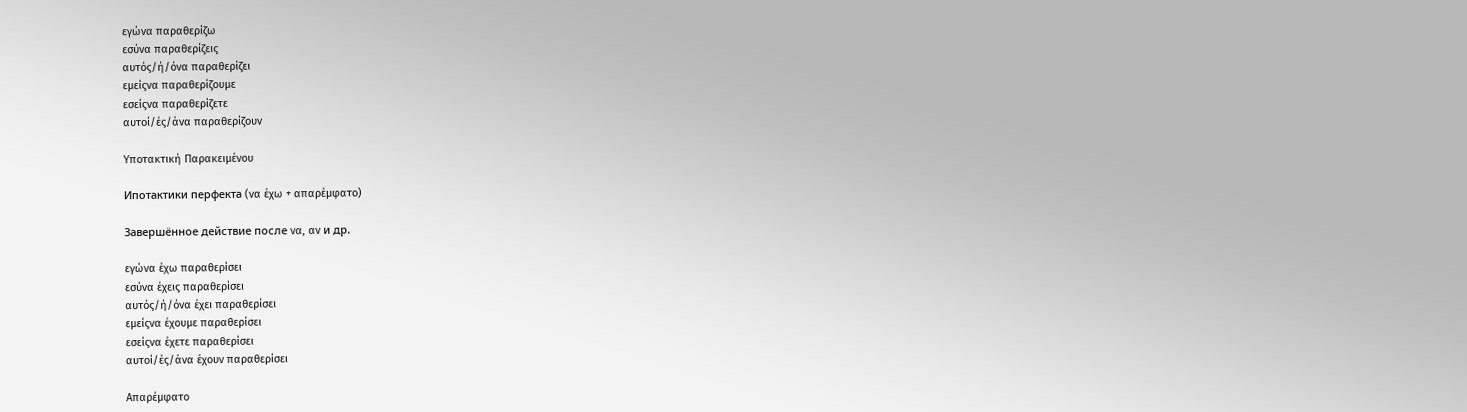εγώνα παραθερίζω
εσύνα παραθερίζεις
αυτός/ή/όνα παραθερίζει
εμείςνα παραθερίζουμε
εσείςνα παραθερίζετε
αυτοί/ές/άνα παραθερίζουν

Υποτακτική Παρακειμένου

Ипотактики перфекта (να έχω + απαρέμφατο)

Завершённое действие после να, αν и др.

εγώνα έχω παραθερίσει
εσύνα έχεις παραθερίσει
αυτός/ή/όνα έχει παραθερίσει
εμείςνα έχουμε παραθερίσει
εσείςνα έχετε παραθερίσει
αυτοί/ές/άνα έχουν παραθερίσει

Απαρέμφατο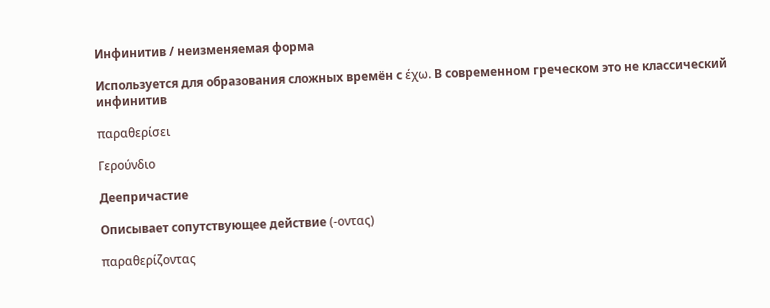Инфинитив / неизменяемая форма

Используется для образования сложных времён с έχω. В современном греческом это не классический инфинитив

παραθερίσει

Γερούνδιο

Деепричастие

Описывает сопутствующее действие (-οντας)

παραθερίζοντας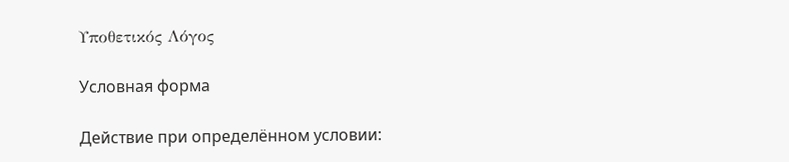Υποθετικός Λόγος

Условная форма

Действие при определённом условии: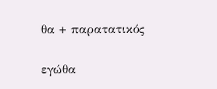θα + παρατατικός

εγώθα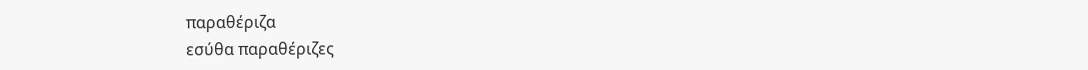παραθέριζα
εσύθα παραθέριζες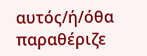αυτός/ή/όθα παραθέριζε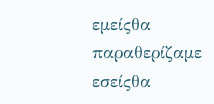εμείςθα παραθερίζαμε
εσείςθα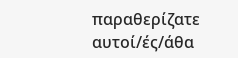παραθερίζατε
αυτοί/ές/άθα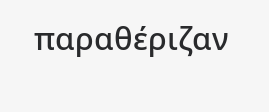παραθέριζαν